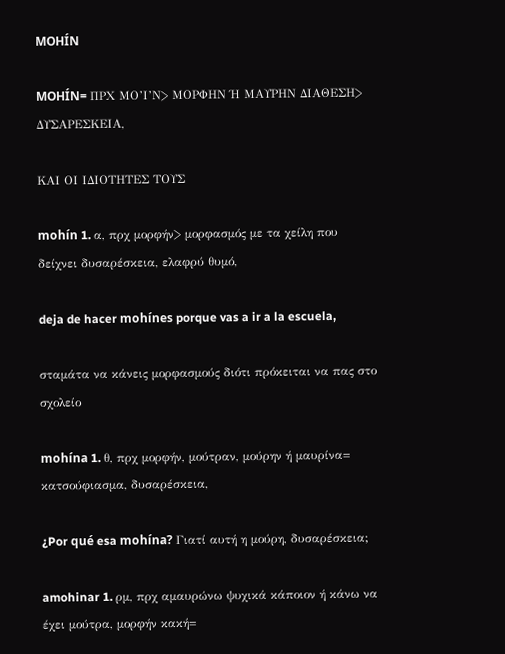MOHÍN

MOHÍN= ΠΡΧ ΜΟ’Ι’Ν> ΜΟΡΦΗΝ Ή ΜΑΥΡΗΝ ΔΙΑΘΕΣΗ> ΔΥΣΑΡΕΣΚΕΙΑ,

ΚΑΙ ΟΙ ΙΔΙΟΤΗΤΕΣ ΤΟΥΣ

mohín 1. α, πρχ μορφήν> μορφασμός με τα χείλη που δείχνει δυσαρέσκεια, ελαφρύ θυμό,

deja de hacer mohínes porque vas a ir a la escuela,

σταμάτα να κάνεις μορφασμούς διότι πρόκειται να πας στο σχολείο

mohína 1. θ, πρχ μορφήν, μούτραν, μούρην ή μαυρίνα= κατσούφιασμα, δυσαρέσκεια,

¿Por qué esa mohína? Γιατί αυτή η μούρη, δυσαρέσκεια;

amohinar 1. ρμ, πρχ αμαυρώνω ψυχικά κάποιον ή κάνω να έχει μούτρα, μορφήν κακή=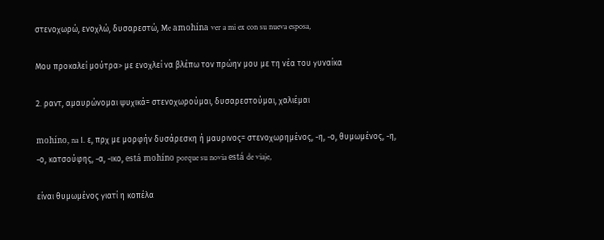στενοχωρώ, ενοχλώ, δυσαρεστώ, Me amohína ver a mi ex con su nueva esposa,

Μου προκαλεί μούτρα> με ενοχλεί να βλέπω τον πρώην μου με τη νέα του γυναίκα

2. ραντ, αμαυρώνομαι ψυχικά= στενοχωρούμαι, δυσαρεστούμαι, χαλιέμαι

mohíno, na 1. ε, πρχ με μορφήν δυσάρεσκη ή μαυρινος= στενοχωρημένος, -η, -ο, θυμωμένος, -η, -ο, κατσούφης, -α, -ικο, está mohíno porque su novia está de viaje,

είναι θυμωμένος γιατί η κοπέλα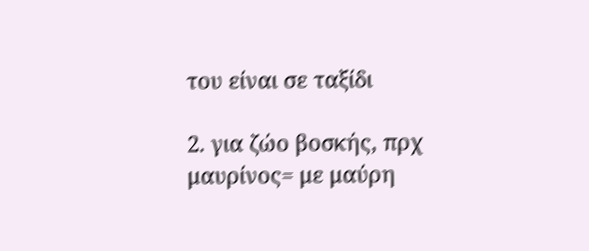του είναι σε ταξίδι

2. για ζώο βοσκής, πρχ μαυρίνος= με μαύρη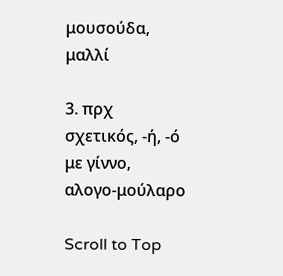μουσούδα, μαλλί

3. πρχ σχετικός, -ή, -ό με γίννο, αλογο-μούλαρο

Scroll to Top